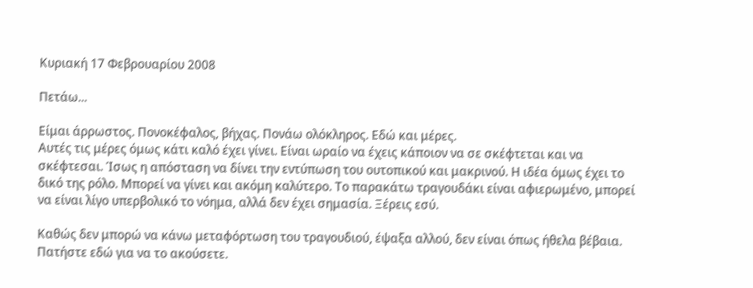Κυριακή 17 Φεβρουαρίου 2008

Πετάω...

Eίμαι άρρωστος. Πονοκέφαλος, βήχας. Πονάω ολόκληρος. Εδώ και μέρες.
Αυτές τις μέρες όμως κάτι καλό έχει γίνει. Είναι ωραίο να έχεις κάποιον να σε σκέφτεται και να σκέφτεσαι. Ίσως η απόσταση να δίνει την εντύπωση του ουτοπικού και μακρινού. Η ιδέα όμως έχει το δικό της ρόλο. Μπορεί να γίνει και ακόμη καλύτερο. Το παρακάτω τραγουδάκι είναι αφιερωμένο, μπορεί να είναι λίγο υπερβολικό το νόημα, αλλά δεν έχει σημασία. Ξέρεις εσύ.

Καθώς δεν μπορώ να κάνω μεταφόρτωση του τραγουδιού, έψαξα αλλού, δεν είναι όπως ήθελα βέβαια. Πατήστε εδώ για να το ακούσετε.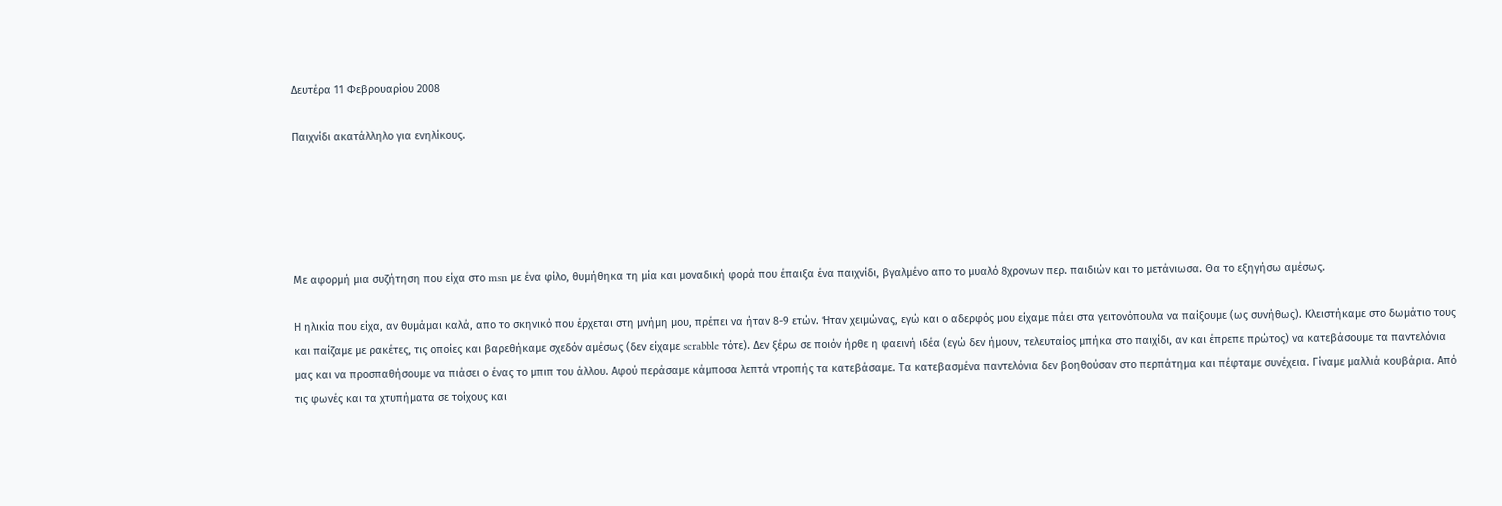Δευτέρα 11 Φεβρουαρίου 2008

Παιχνίδι ακατάλληλο για ενηλίκους.





Με αφορμή μια συζήτηση που είχα στο msn με ένα φίλο, θυμήθηκα τη μία και μοναδική φορά που έπαιξα ένα παιχνίδι, βγαλμένο απο το μυαλό 8χρονων περ. παιδιών και το μετάνιωσα. Θα το εξηγήσω αμέσως.

Η ηλικία που είχα, αν θυμάμαι καλά, απο το σκηνικό που έρχεται στη μνήμη μου, πρέπει να ήταν 8-9 ετών. Ήταν χειμώνας, εγώ και ο αδερφός μου είχαμε πάει στα γειτονόπουλα να παίξουμε (ως συνήθως). Κλειστήκαμε στο δωμάτιο τους και παίζαμε με ρακέτες, τις οποίες και βαρεθήκαμε σχεδόν αμέσως (δεν είχαμε scrabble τότε). Δεν ξέρω σε ποιόν ήρθε η φαεινή ιδέα (εγώ δεν ήμουν, τελευταίος μπήκα στο παιχίδι, αν και έπρεπε πρώτος) να κατεβάσουμε τα παντελόνια μας και να προσπαθήσουμε να πιάσει ο ένας το μπιπ του άλλου. Αφού περάσαμε κάμποσα λεπτά ντροπής τα κατεβάσαμε. Τα κατεβασμένα παντελόνια δεν βοηθούσαν στο περπάτημα και πέφταμε συνέχεια. Γίναμε μαλλιά κουβάρια. Από τις φωνές και τα χτυπήματα σε τοίχους και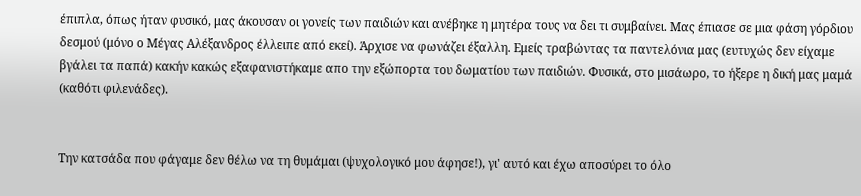έπιπλα, όπως ήταν φυσικό, μας άκουσαν οι γονείς των παιδιών και ανέβηκε η μητέρα τους να δει τι συμβαίνει. Μας έπιασε σε μια φάση γόρδιου δεσμού (μόνο ο Μέγας Αλέξανδρος έλλειπε από εκεί). Άρχισε να φωνάζει έξαλλη. Εμείς τραβώντας τα παντελόνια μας (ευτυχώς δεν είχαμε βγάλει τα παπά) κακήν κακώς εξαφανιστήκαμε απο την εξώπορτα του δωματίου των παιδιών. Φυσικά, στο μισάωρο, το ήξερε η δική μας μαμά (καθότι φιλενάδες).


Την κατσάδα που φάγαμε δεν θέλω να τη θυμάμαι (ψυχολογικό μου άφησε!), γι' αυτό και έχω αποσύρει το όλο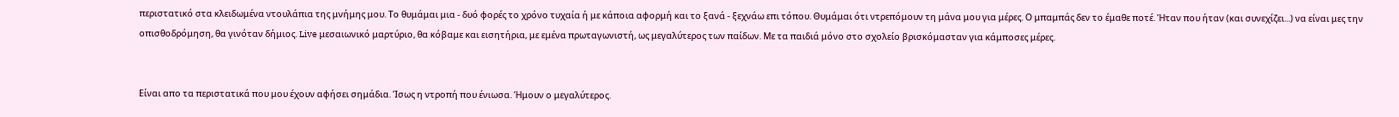περιστατικό στα κλειδωμένα ντουλάπια της μνήμης μου. Το θυμάμαι μια - δυό φορές το χρόνο τυχαία ή με κάποια αφορμή και το ξανά - ξεχνάω επι τόπου. Θυμάμαι ότι ντρεπόμουν τη μάνα μου για μέρες. Ο μπαμπάς δεν το έμαθε ποτέ. Ήταν που ήταν (και συνεχίζει...) να είναι μες την οπισθοδρόμηση, θα γινόταν δήμιος. Live μεσαιωνικό μαρτύριο, θα κόβαμε και εισητήρια, με εμένα πρωταγωνιστή, ως μεγαλύτερος των παίδων. Με τα παιδιά μόνο στο σχολείο βρισκόμασταν για κάμποσες μέρες.


Είναι απο τα περιστατικά που μου έχουν αφήσει σημάδια. Ίσως η ντροπή που ένιωσα. Ήμουν ο μεγαλύτερος.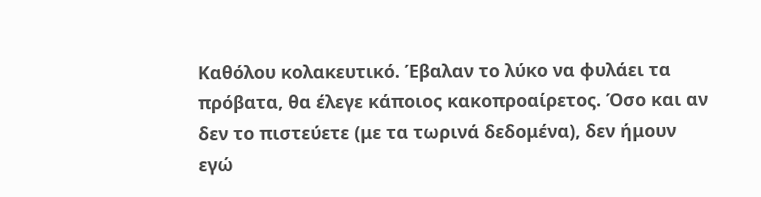Καθόλου κολακευτικό. Έβαλαν το λύκο να φυλάει τα πρόβατα, θα έλεγε κάποιος κακοπροαίρετος. Όσο και αν δεν το πιστεύετε (με τα τωρινά δεδομένα), δεν ήμουν εγώ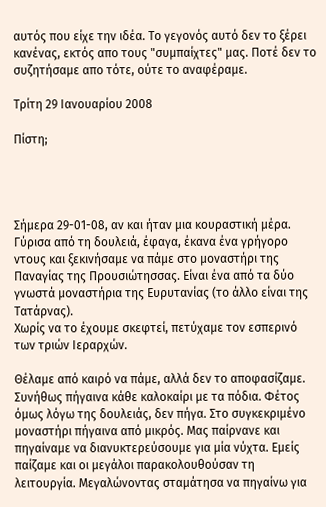αυτός που είχε την ιδέα. Το γεγονός αυτό δεν το ξέρει κανένας, εκτός απο τους "συμπαίχτες" μας. Ποτέ δεν το συζητήσαμε απο τότε, ούτε το αναφέραμε.

Τρίτη 29 Ιανουαρίου 2008

Πίστη;




Σήμερα 29-01-08, αν και ήταν μια κουραστική μέρα. Γύρισα από τη δουλειά, έφαγα, έκανα ένα γρήγορο ντους και ξεκινήσαμε να πάμε στο μοναστήρι της Παναγίας της Προυσιώτησσας. Είναι ένα από τα δύο γνωστά μοναστήρια της Ευρυτανίας (το άλλο είναι της Τατάρνας).
Χωρίς να το έχουμε σκεφτεί, πετύχαμε τον εσπερινό των τριών Ιεραρχών.

Θέλαμε από καιρό να πάμε, αλλά δεν το αποφασίζαμε. Συνήθως πήγαινα κάθε καλοκαίρι με τα πόδια. Φέτος όμως λόγω της δουλειάς, δεν πήγα. Στο συγκεκριμένο μοναστήρι πήγαινα από μικρός. Μας παίρνανε και πηγαίναμε να διανυκτερεύσουμε για μία νύχτα. Εμείς παίζαμε και οι μεγάλοι παρακολουθούσαν τη λειτουργία. Μεγαλώνοντας σταμάτησα να πηγαίνω για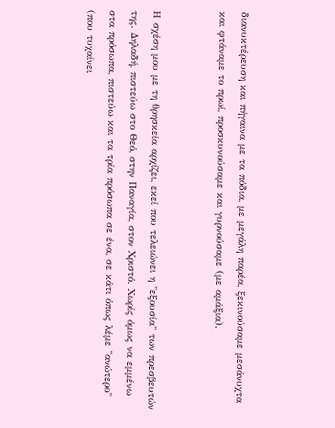διανυκτέρευση και πήγαινα με τα πόδια, με μεγάλη παρέα, ξεκινούσαμε μεσάνυχτα και φτάναμε το πρωί, προσκυνούσαμε και γυρνούσαμε (με αμάξια).


Η σχέση μου με τη θρησκεία αρχίζει, εκεί που τελειώνει η "εξουσία" των πρεσβευτών της. Δηλαδή, πιστεύω στο Θεό, στην Παναγία, στον Χριστό. Χωρίς όμως να εμμένω στα πρόσωπα, πιστεύω και τα τρία πρόσωπα σε ένα, σε κάτι όπως λέμε "ανώτερο" (που τυχαίνει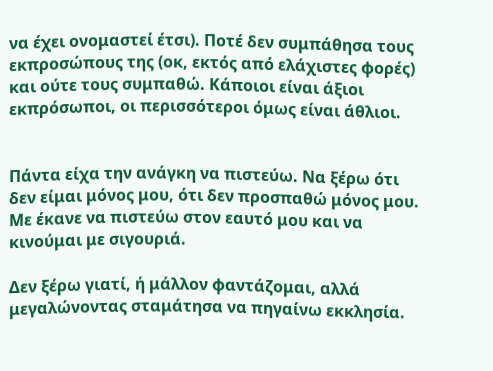να έχει ονομαστεί έτσι). Ποτέ δεν συμπάθησα τους εκπροσώπους της (οκ, εκτός από ελάχιστες φορές) και ούτε τους συμπαθώ. Κάποιοι είναι άξιοι εκπρόσωποι, οι περισσότεροι όμως είναι άθλιοι.


Πάντα είχα την ανάγκη να πιστεύω. Να ξέρω ότι δεν είμαι μόνος μου, ότι δεν προσπαθώ μόνος μου. Με έκανε να πιστεύω στον εαυτό μου και να κινούμαι με σιγουριά.

Δεν ξέρω γιατί, ή μάλλον φαντάζομαι, αλλά μεγαλώνοντας σταμάτησα να πηγαίνω εκκλησία.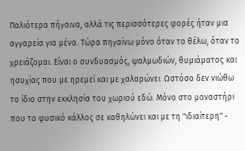Παλιότερα πήγαινα, αλλά τις περισσότερες φορές ήταν μια αγγαρεία για μένα. Τώρα πηγαίνω μόνο όταν το θέλω, όταν το χρειάζομαι. Είναι ο συνδυασμός, ψαλμωδιών, θυμιάματος και ησυχίας που με ηρεμεί και με χαλαρώνει. Ωστόσο δεν νιώθω το ίδιο στην εκκλησία του χωριού εδώ. Μόνο στο μοναστήρι που το φυσικό κάλλος σε καθηλώνει και με τη "ιδιαίτερη" -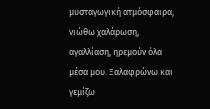μυσταγωγική ατμόσφαιρα, νιώθω χαλάρωση, αγαλλίαση, ηρεμούν όλα μέσα μου. Ξαλαφρώνω και γεμίζω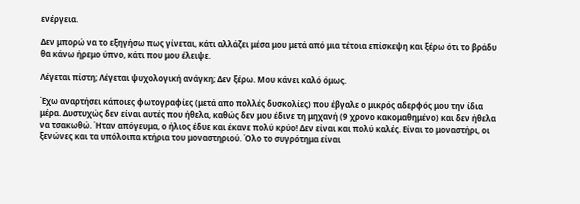ενέργεια.

Δεν μπορώ να το εξηγήσω πως γίνεται, κάτι αλλάζει μέσα μου μετά από μια τέτοια επίσκεψη και ξέρω ότι το βράδυ θα κάνω ήρεμο ύπνο, κάτι που μου έλειψε.

Λέγεται πίστη; Λέγεται ψυχολογική ανάγκη; Δεν ξέρω. Μου κάνει καλό όμως.

Έχω αναρτήσει κάποιες φωτογραφίες (μετά απο πολλές δυσκολίες) που έβγαλε ο μικρός αδερφός μου την ίδια μέρα. Δυστυχώς δεν είναι αυτές που ήθελα, καθώς δεν μου έδινε τη μηχανή (9 χρονο κακομαθημένο) και δεν ήθελα να τσακωθώ. Ήταν απόγευμα, ο ήλιος έδυε και έκανε πολύ κρύο! Δεν είναι και πολύ καλές. Είναι το μοναστήρι, οι ξενώνες και τα υπόλοιπα κτήρια του μοναστηριού. Όλο το συγρότημα είναι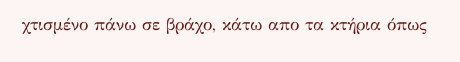χτισμένο πάνω σε βράχο, κάτω απο τα κτήρια όπως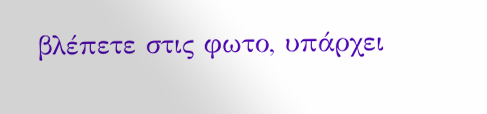βλέπετε στις φωτο, υπάρχει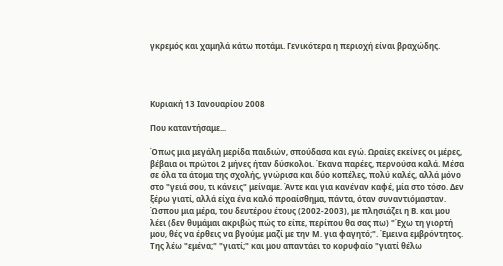γκρεμός και χαμηλά κάτω ποτάμι. Γενικότερα η περιοχή είναι βραχώδης.




Κυριακή 13 Ιανουαρίου 2008

Που καταντήσαμε...

Όπως μια μεγάλη μερίδα παιδιών, σπούδασα και εγώ. Ωραίες εκείνες οι μέρες, βέβαια οι πρώτοι 2 μήνες ήταν δύσκολοι. Έκανα παρέες, περνούσα καλά. Μέσα σε όλα τα άτομα της σχολής, γνώρισα και δύο κοπέλες, πολύ καλές, αλλά μόνο στο "γειά σου, τι κάνεις" μείναμε. Άντε και για κανέναν καφέ, μία στο τόσο. Δεν ξέρω γιατί, αλλά είχα ένα καλό προαίσθημα, πάντα, όταν συναντιόμασταν. Ώσπου μια μέρα, του δευτέρου έτους (2002-2003), με πλησιάζει η Β. και μου λέει (δεν θυμάμαι ακριβώς πώς το είπε, περίπου θα σας πω) "Έχω τη γιορτή μου, θές να έρθεις να βγούμε μαζί με την Μ. για φαγητό;". Έμεινα εμβρόντητος. Της λέω "εμένα;" "γιατί;" και μου απαντάει το κορυφαίο "γιατί θέλω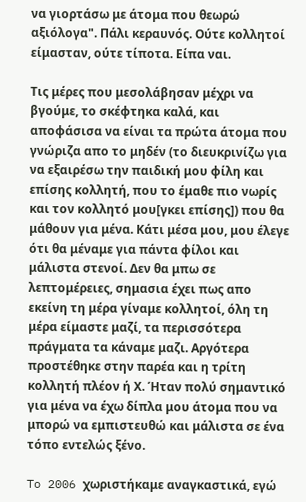να γιορτάσω με άτομα που θεωρώ αξιόλογα". Πάλι κεραυνός. Ούτε κολλητοί είμασταν, ούτε τίποτα. Είπα ναι.

Τις μέρες που μεσολάβησαν μέχρι να βγούμε, το σκέφτηκα καλά, και αποφάσισα να είναι τα πρώτα άτομα που γνώριζα απο το μηδέν (το διευκρινίζω για να εξαιρέσω την παιδική μου φίλη και επίσης κολλητή, που το έμαθε πιο νωρίς και τον κολλητό μου[γκει επίσης]) που θα μάθουν για μένα. Κάτι μέσα μου, μου έλεγε ότι θα μέναμε για πάντα φίλοι και μάλιστα στενοί. Δεν θα μπω σε λεπτομέρειες, σημασια έχει πως απο εκείνη τη μέρα γίναμε κολλητοί, όλη τη μέρα είμαστε μαζί, τα περισσότερα πράγματα τα κάναμε μαζι. Αργότερα προστέθηκε στην παρέα και η τρίτη κολλητή πλέον ή Χ. Ήταν πολύ σημαντικό για μένα να έχω δίπλα μου άτομα που να μπορώ να εμπιστευθώ και μάλιστα σε ένα τόπο εντελώς ξένο.

To 2006 χωριστήκαμε αναγκαστικά, εγώ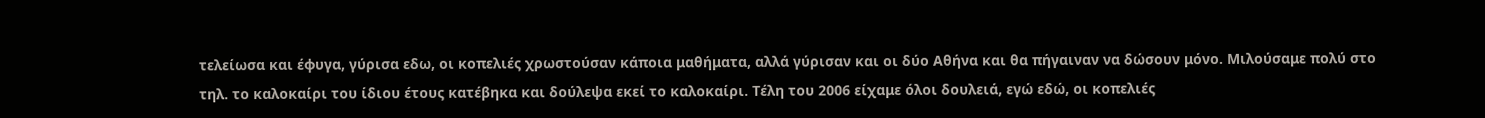τελείωσα και έφυγα, γύρισα εδω, οι κοπελιές χρωστούσαν κάποια μαθήματα, αλλά γύρισαν και οι δύο Αθήνα και θα πήγαιναν να δώσουν μόνο. Μιλούσαμε πολύ στο τηλ. το καλοκαίρι του ίδιου έτους κατέβηκα και δούλεψα εκεί το καλοκαίρι. Τέλη του 2006 είχαμε όλοι δουλειά, εγώ εδώ, οι κοπελιές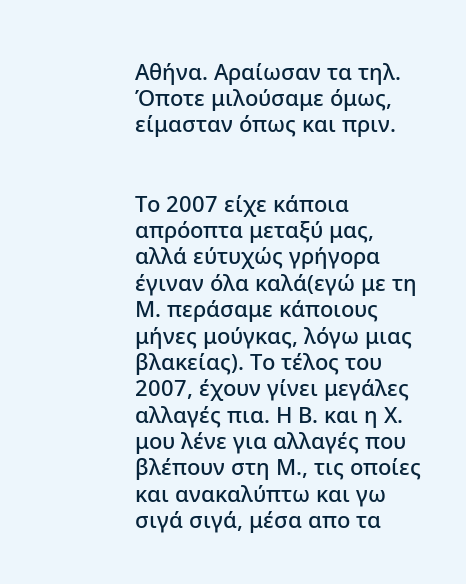Αθήνα. Αραίωσαν τα τηλ. Όποτε μιλούσαμε όμως, είμασταν όπως και πριν.


Το 2007 είχε κάποια απρόοπτα μεταξύ μας, αλλά εύτυχώς γρήγορα έγιναν όλα καλά(εγώ με τη Μ. περάσαμε κάποιους μήνες μούγκας, λόγω μιας βλακείας). Το τέλος του 2007, έχουν γίνει μεγάλες αλλαγές πια. Η Β. και η Χ. μου λένε για αλλαγές που βλέπουν στη Μ., τις οποίες και ανακαλύπτω και γω σιγά σιγά, μέσα απο τα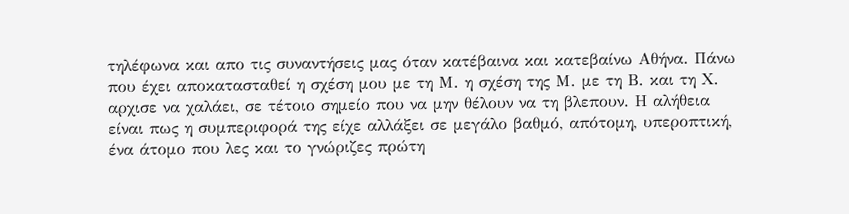τηλέφωνα και απο τις συναντήσεις μας όταν κατέβαινα και κατεβαίνω Αθήνα. Πάνω που έχει αποκατασταθεί η σχέση μου με τη Μ. η σχέση της Μ. με τη Β. και τη Χ. αρχισε να χαλάει, σε τέτοιο σημείο που να μην θέλουν να τη βλεπουν. Η αλήθεια είναι πως η συμπεριφορά της είχε αλλάξει σε μεγάλο βαθμό, απότομη, υπεροπτική, ένα άτομο που λες και το γνώριζες πρώτη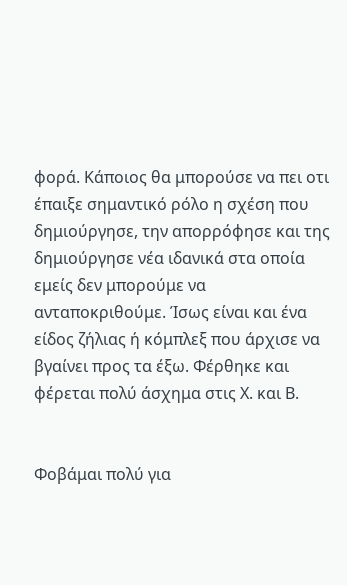φορά. Κάποιος θα μπορούσε να πει οτι έπαιξε σημαντικό ρόλο η σχέση που δημιούργησε, την απορρόφησε και της δημιούργησε νέα ιδανικά στα οποία εμείς δεν μπορούμε να ανταποκριθούμε. Ίσως είναι και ένα είδος ζήλιας ή κόμπλεξ που άρχισε να βγαίνει προς τα έξω. Φέρθηκε και φέρεται πολύ άσχημα στις Χ. και Β.


Φοβάμαι πολύ για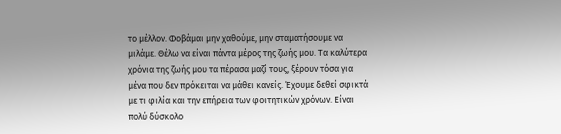το μέλλον. Φοβάμαι μην χαθούμε, μην σταματήσουμε να μιλάμε. Θέλω να είναι πάντα μέρος της ζωής μου. Τα καλύτερα χρόνια της ζωής μου τα πέρασα μαζί τους, ξέρουν τόσα για μένα που δεν πρόκειται να μάθει κανείς. Έχουμε δεθεί σφικτά με τι φιλία και την επήρεια των φοιτητικών χρόνων. Είναι πολύ δύσκολο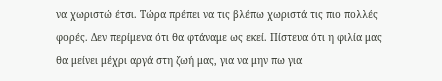να χωριστώ έτσι. Τώρα πρέπει να τις βλέπω χωριστά τις πιο πολλές φορές. Δεν περίμενα ότι θα φτάναμε ως εκεί. Πίστευα ότι η φιλία μας θα μείνει μέχρι αργά στη ζωή μας, για να μην πω για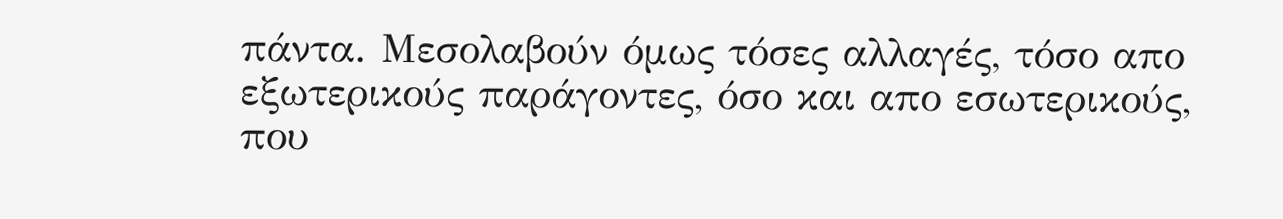πάντα. Μεσολαβούν όμως τόσες αλλαγές, τόσο απο εξωτερικούς παράγοντες, όσο και απο εσωτερικούς, που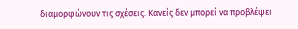διαμορφώνουν τις σχέσεις. Κανείς δεν μπορεί να προβλέψει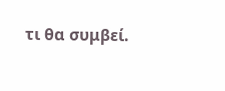τι θα συμβεί.